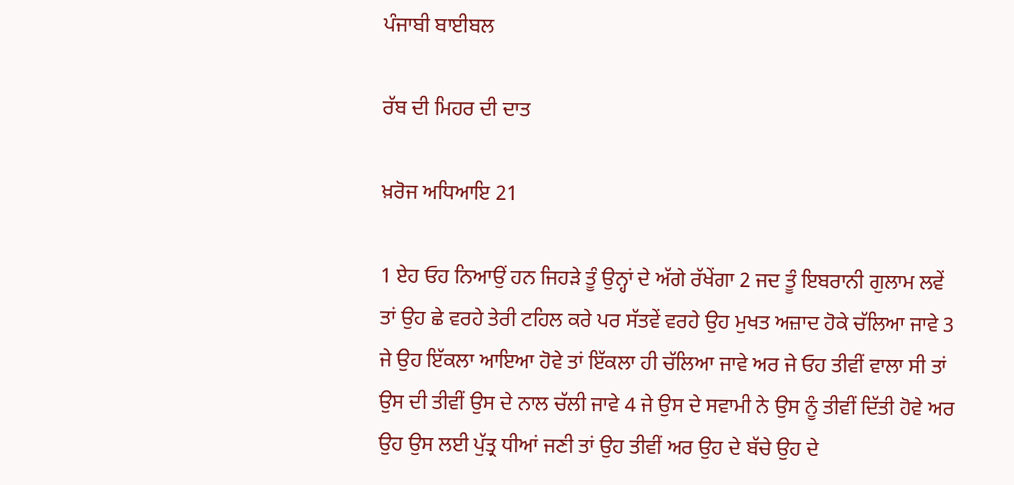ਪੰਜਾਬੀ ਬਾਈਬਲ

ਰੱਬ ਦੀ ਮਿਹਰ ਦੀ ਦਾਤ

ਖ਼ਰੋਜ ਅਧਿਆਇ 21

1 ਏਹ ਓਹ ਨਿਆਉਂ ਹਨ ਜਿਹੜੇ ਤੂੰ ਉਨ੍ਹਾਂ ਦੇ ਅੱਗੇ ਰੱਖੇਂਗਾ 2 ਜਦ ਤੂੰ ਇਬਰਾਨੀ ਗੁਲਾਮ ਲਵੇਂ ਤਾਂ ਉਹ ਛੇ ਵਰਹੇ ਤੇਰੀ ਟਹਿਲ ਕਰੇ ਪਰ ਸੱਤਵੇਂ ਵਰਹੇ ਉਹ ਮੁਖਤ ਅਜ਼ਾਦ ਹੋਕੇ ਚੱਲਿਆ ਜਾਵੇ 3 ਜੇ ਉਹ ਇੱਕਲਾ ਆਇਆ ਹੋਵੇ ਤਾਂ ਇੱਕਲਾ ਹੀ ਚੱਲਿਆ ਜਾਵੇ ਅਰ ਜੇ ਓਹ ਤੀਵੀਂ ਵਾਲਾ ਸੀ ਤਾਂ ਉਸ ਦੀ ਤੀਵੀਂ ਉਸ ਦੇ ਨਾਲ ਚੱਲੀ ਜਾਵੇ 4 ਜੇ ਉਸ ਦੇ ਸਵਾਮੀ ਨੇ ਉਸ ਨੂੰ ਤੀਵੀਂ ਦਿੱਤੀ ਹੋਵੇ ਅਰ ਉਹ ਉਸ ਲਈ ਪੁੱਤ੍ਰ ਧੀਆਂ ਜਣੀ ਤਾਂ ਉਹ ਤੀਵੀਂ ਅਰ ਉਹ ਦੇ ਬੱਚੇ ਉਹ ਦੇ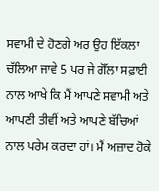ਸਵਾਮੀ ਦੇ ਹੋਣਗੇ ਅਰ ਉਹ ਇੱਕਲਾ ਚੱਲਿਆ ਜਾਵੇ 5 ਪਰ ਜੇ ਗੋੱਲਾ ਸਫ਼ਾਈ ਨਾਲ ਆਖੇ ਕਿ ਮੈਂ ਆਪਣੇ ਸਵਾਮੀ ਅਤੇ ਆਪਣੀ ਤੀਵੀਂ ਅਤੇ ਆਪਣੇ ਬੱਚਿਆਂ ਨਾਲ ਪਰੇਮ ਕਰਦਾ ਹਾਂ। ਮੈਂ ਅਜ਼ਾਦ ਹੋਕੇ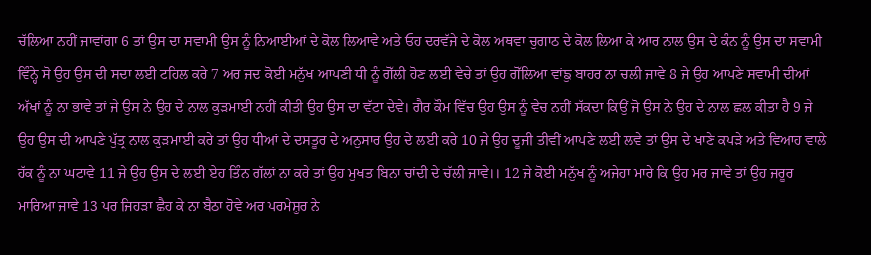ਚੱਲਿਆ ਨਹੀਂ ਜਾਵਾਂਗਾ 6 ਤਾਂ ਉਸ ਦਾ ਸਵਾਮੀ ਉਸ ਨੂੰ ਨਿਆਈਆਂ ਦੇ ਕੋਲ ਲਿਆਵੇ ਅਤੇ ਓਹ ਦਰਵੱਜੇ ਦੇ ਕੋਲ ਅਥਵਾ ਚੁਗਾਠ ਦੇ ਕੋਲ ਲਿਆ ਕੇ ਆਰ ਨਾਲ ਉਸ ਦੇ ਕੰਨ ਨੂੰ ਉਸ ਦਾ ਸਵਾਮੀ ਵਿੰਨ੍ਹੇ ਸੋ ਉਹ ਉਸ ਦੀ ਸਦਾ ਲਈ ਟਹਿਲ ਕਰੇ 7 ਅਰ ਜਦ ਕੋਈ ਮਨੁੱਖ ਆਪਣੀ ਧੀ ਨੂੰ ਗੋੱਲੀ ਹੋਣ ਲਈ ਵੇਚੇ ਤਾਂ ਉਹ ਗੋੱਲਿਆ ਵਾਂਙੁ ਬਾਹਰ ਨਾ ਚਲੀ ਜਾਵੇ 8 ਜੇ ਉਹ ਆਪਣੇ ਸਵਾਮੀ ਦੀਆਂ ਅੱਖਾਂ ਨੂੰ ਨਾ ਭਾਵੇ ਤਾਂ ਜੇ ਉਸ ਨੇ ਉਹ ਦੇ ਨਾਲ ਕੁੜਮਾਈ ਨਹੀਂ ਕੀਤੀ ਉਹ ਉਸ ਦਾ ਵੱਟਾ ਦੇਵੇ। ਗੈਰ ਕੌਮ ਵਿੱਚ ਉਹ ਉਸ ਨੂੰ ਵੇਚ ਨਹੀਂ ਸੱਕਦਾ ਕਿਉਂ ਜੋ ਉਸ ਨੇ ਉਹ ਦੇ ਨਾਲ ਛਲ ਕੀਤਾ ਹੈ 9 ਜੇ ਉਹ ਉਸ ਦੀ ਆਪਣੇ ਪੁੱਤ੍ਰ ਨਾਲ ਕੁੜਮਾਈ ਕਰੇ ਤਾਂ ਉਹ ਧੀਆਂ ਦੇ ਦਸਤੂਰ ਦੇ ਅਨੁਸਾਰ ਉਹ ਦੇ ਲਈ ਕਰੇ 10 ਜੇ ਉਹ ਦੂਜੀ ਤੀਵੀਂ ਆਪਣੇ ਲਈ ਲਵੇ ਤਾਂ ਉਸ ਦੇ ਖਾਣੇ ਕਪੜੇ ਅਤੇ ਵਿਆਹ ਵਾਲੇ ਹੱਕ ਨੂੰ ਨਾ ਘਟਾਵੇ 11 ਜੇ ਉਹ ਉਸ ਦੇ ਲਈ ਏਹ ਤਿੰਨ ਗੱਲਾਂ ਨਾ ਕਰੇ ਤਾਂ ਉਹ ਮੁਖਤ ਬਿਨਾ ਚਾਂਦੀ ਦੇ ਚੱਲੀ ਜਾਵੇ।। 12 ਜੇ ਕੋਈ ਮਨੁੱਖ ਨੂੰ ਅਜੇਹਾ ਮਾਰੇ ਕਿ ਉਹ ਮਰ ਜਾਵੇ ਤਾਂ ਉਹ ਜਰੂਰ ਮਾਰਿਆ ਜਾਵੇ 13 ਪਰ ਜਿਹੜਾ ਛੈਹ ਕੇ ਨਾ ਬੈਠਾ ਹੋਵੇ ਅਰ ਪਰਮੇਸ਼ੁਰ ਨੇ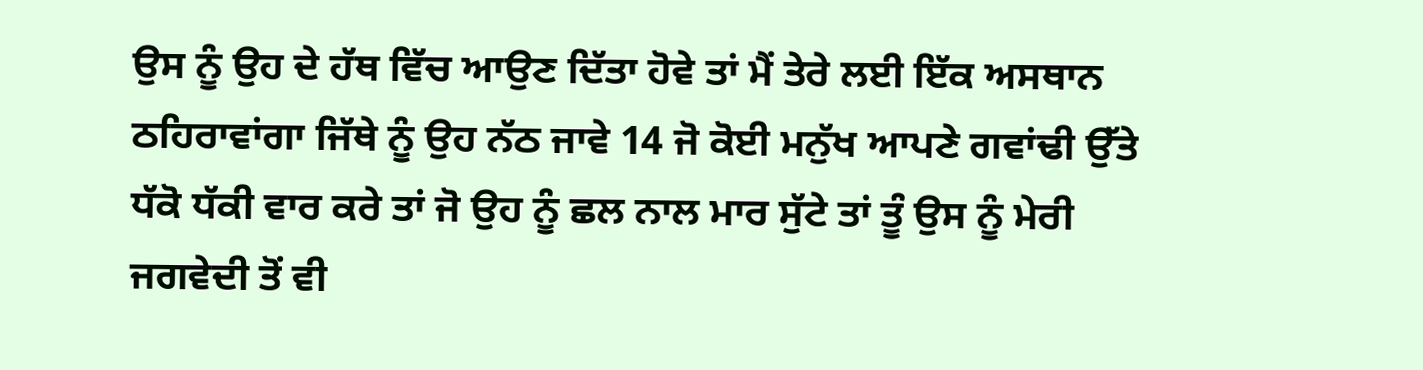ਉਸ ਨੂੰ ਉਹ ਦੇ ਹੱਥ ਵਿੱਚ ਆਉਣ ਦਿੱਤਾ ਹੋਵੇ ਤਾਂ ਮੈਂ ਤੇਰੇ ਲਈ ਇੱਕ ਅਸਥਾਨ ਠਹਿਰਾਵਾਂਗਾ ਜਿੱਥੇ ਨੂੰ ਉਹ ਨੱਠ ਜਾਵੇ 14 ਜੋ ਕੋਈ ਮਨੁੱਖ ਆਪਣੇ ਗਵਾਂਢੀ ਉੱਤੇ ਧੱਕੋ ਧੱਕੀ ਵਾਰ ਕਰੇ ਤਾਂ ਜੋ ਉਹ ਨੂੰ ਛਲ ਨਾਲ ਮਾਰ ਸੁੱਟੇ ਤਾਂ ਤੂੰ ਉਸ ਨੂੰ ਮੇਰੀ ਜਗਵੇਦੀ ਤੋਂ ਵੀ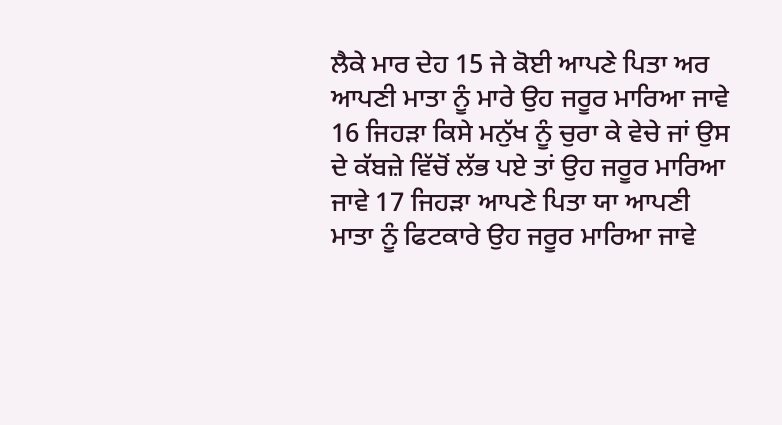ਲੈਕੇ ਮਾਰ ਦੇਹ 15 ਜੇ ਕੋਈ ਆਪਣੇ ਪਿਤਾ ਅਰ ਆਪਣੀ ਮਾਤਾ ਨੂੰ ਮਾਰੇ ਉਹ ਜਰੂਰ ਮਾਰਿਆ ਜਾਵੇ 16 ਜਿਹੜਾ ਕਿਸੇ ਮਨੁੱਖ ਨੂੰ ਚੁਰਾ ਕੇ ਵੇਚੇ ਜਾਂ ਉਸ ਦੇ ਕੱਬਜ਼ੇ ਵਿੱਚੋਂ ਲੱਭ ਪਏ ਤਾਂ ਉਹ ਜਰੂਰ ਮਾਰਿਆ ਜਾਵੇ 17 ਜਿਹੜਾ ਆਪਣੇ ਪਿਤਾ ਯਾ ਆਪਣੀ ਮਾਤਾ ਨੂੰ ਫਿਟਕਾਰੇ ਉਹ ਜਰੂਰ ਮਾਰਿਆ ਜਾਵੇ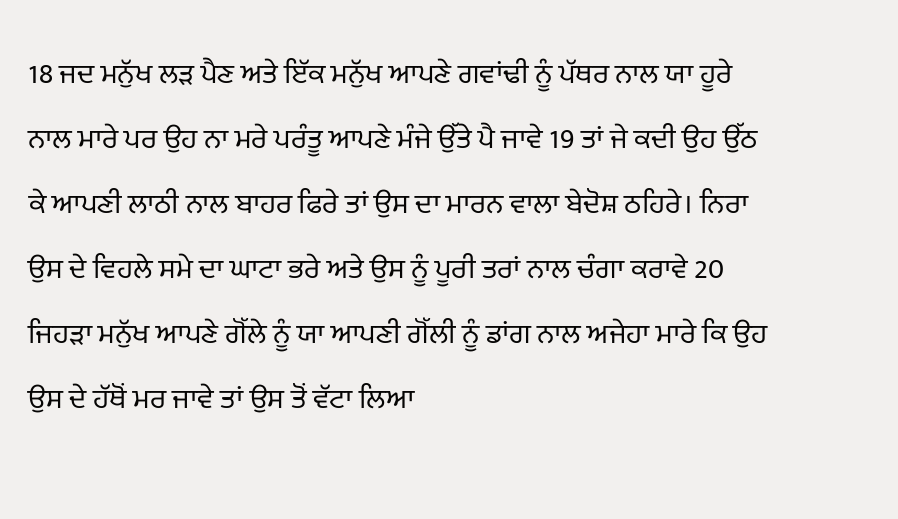18 ਜਦ ਮਨੁੱਖ ਲੜ ਪੈਣ ਅਤੇ ਇੱਕ ਮਨੁੱਖ ਆਪਣੇ ਗਵਾਂਢੀ ਨੂੰ ਪੱਥਰ ਨਾਲ ਯਾ ਹੂਰੇ ਨਾਲ ਮਾਰੇ ਪਰ ਉਹ ਨਾ ਮਰੇ ਪਰੰਤੂ ਆਪਣੇ ਮੰਜੇ ਉੱਤੇ ਪੈ ਜਾਵੇ 19 ਤਾਂ ਜੇ ਕਦੀ ਉਹ ਉੱਠ ਕੇ ਆਪਣੀ ਲਾਠੀ ਨਾਲ ਬਾਹਰ ਫਿਰੇ ਤਾਂ ਉਸ ਦਾ ਮਾਰਨ ਵਾਲਾ ਬੇਦੋਸ਼ ਠਹਿਰੇ। ਨਿਰਾ ਉਸ ਦੇ ਵਿਹਲੇ ਸਮੇ ਦਾ ਘਾਟਾ ਭਰੇ ਅਤੇ ਉਸ ਨੂੰ ਪੂਰੀ ਤਰਾਂ ਨਾਲ ਚੰਗਾ ਕਰਾਵੇ 20 ਜਿਹੜਾ ਮਨੁੱਖ ਆਪਣੇ ਗੋੱਲੇ ਨੂੰ ਯਾ ਆਪਣੀ ਗੋੱਲੀ ਨੂੰ ਡਾਂਗ ਨਾਲ ਅਜੇਹਾ ਮਾਰੇ ਕਿ ਉਹ ਉਸ ਦੇ ਹੱਥੋਂ ਮਰ ਜਾਵੇ ਤਾਂ ਉਸ ਤੋਂ ਵੱਟਾ ਲਿਆ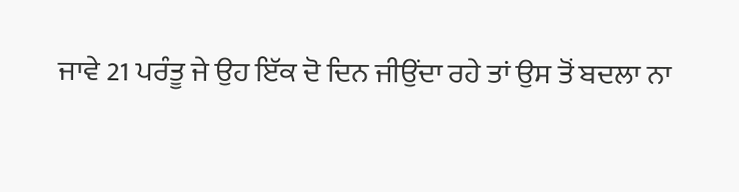ਜਾਵੇ 21 ਪਰੰਤੂ ਜੇ ਉਹ ਇੱਕ ਦੋ ਦਿਨ ਜੀਉਂਦਾ ਰਹੇ ਤਾਂ ਉਸ ਤੋਂ ਬਦਲਾ ਨਾ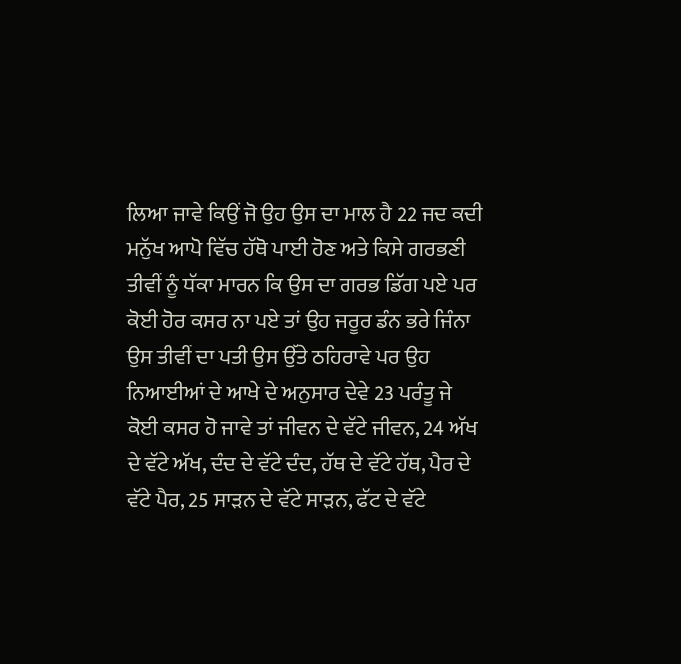ਲਿਆ ਜਾਵੇ ਕਿਉਂ ਜੋ ਉਹ ਉਸ ਦਾ ਮਾਲ ਹੈ 22 ਜਦ ਕਦੀ ਮਨੁੱਖ ਆਪੋ ਵਿੱਚ ਹੱਥੋ ਪਾਈ ਹੋਣ ਅਤੇ ਕਿਸੇ ਗਰਭਣੀ ਤੀਵੀਂ ਨੂੰ ਧੱਕਾ ਮਾਰਨ ਕਿ ਉਸ ਦਾ ਗਰਭ ਡਿੱਗ ਪਏ ਪਰ ਕੋਈ ਹੋਰ ਕਸਰ ਨਾ ਪਏ ਤਾਂ ਉਹ ਜਰੂਰ ਡੰਨ ਭਰੇ ਜਿੰਨਾ ਉਸ ਤੀਵੀਂ ਦਾ ਪਤੀ ਉਸ ਉੱਤੇ ਠਹਿਰਾਵੇ ਪਰ ਉਹ ਨਿਆਈਆਂ ਦੇ ਆਖੇ ਦੇ ਅਨੁਸਾਰ ਦੇਵੇ 23 ਪਰੰਤੂ ਜੇ ਕੋਈ ਕਸਰ ਹੋ ਜਾਵੇ ਤਾਂ ਜੀਵਨ ਦੇ ਵੱਟੇ ਜੀਵਨ, 24 ਅੱਖ ਦੇ ਵੱਟੇ ਅੱਖ, ਦੰਦ ਦੇ ਵੱਟੇ ਦੰਦ, ਹੱਥ ਦੇ ਵੱਟੇ ਹੱਥ, ਪੈਰ ਦੇ ਵੱਟੇ ਪੈਰ, 25 ਸਾੜਨ ਦੇ ਵੱਟੇ ਸਾੜਨ, ਫੱਟ ਦੇ ਵੱਟੇ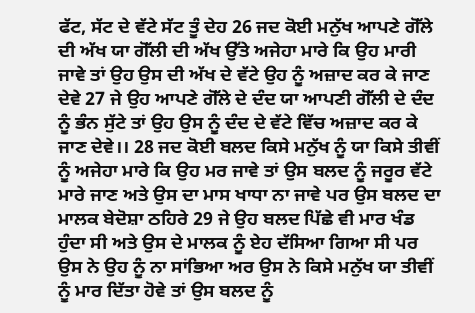ਫੱਟ, ਸੱਟ ਦੇ ਵੱਟੇ ਸੱਟ ਤੂੰ ਦੇਹ 26 ਜਦ ਕੋਈ ਮਨੁੱਖ ਆਪਣੇ ਗੋੱਲੇ ਦੀ ਅੱਖ ਯਾ ਗੋੱਲੀ ਦੀ ਅੱਖ ਉੱਤੇ ਅਜੇਹਾ ਮਾਰੇ ਕਿ ਉਹ ਮਾਰੀ ਜਾਵੇ ਤਾਂ ਉਹ ਉਸ ਦੀ ਅੱਖ ਦੇ ਵੱਟੇ ਉਹ ਨੂੰ ਅਜ਼ਾਦ ਕਰ ਕੇ ਜਾਣ ਦੇਵੇ 27 ਜੇ ਉਹ ਆਪਣੇ ਗੋੱਲੇ ਦੇ ਦੰਦ ਯਾ ਆਪਣੀ ਗੋੱਲੀ ਦੇ ਦੰਦ ਨੂੰ ਭੰਨ ਸੁੱਟੇ ਤਾਂ ਉਹ ਉਸ ਨੂੰ ਦੰਦ ਦੇ ਵੱਟੇ ਵਿੱਚ ਅਜ਼ਾਦ ਕਰ ਕੇ ਜਾਣ ਦੇਵੇ।। 28 ਜਦ ਕੋਈ ਬਲਦ ਕਿਸੇ ਮਨੁੱਖ ਨੂੰ ਯਾ ਕਿਸੇ ਤੀਵੀਂ ਨੂੰ ਅਜੇਹਾ ਮਾਰੇ ਕਿ ਉਹ ਮਰ ਜਾਵੇ ਤਾਂ ਉਸ ਬਲਦ ਨੂੰ ਜਰੂਰ ਵੱਟੇ ਮਾਰੇ ਜਾਣ ਅਤੇ ਉਸ ਦਾ ਮਾਸ ਖਾਧਾ ਨਾ ਜਾਵੇ ਪਰ ਉਸ ਬਲਦ ਦਾ ਮਾਲਕ ਬੇਦੋਸ਼ਾ ਠਹਿਰੇ 29 ਜੇ ਉਹ ਬਲਦ ਪਿੱਛੇ ਵੀ ਮਾਰ ਖੰਡ ਹੁੰਦਾ ਸੀ ਅਤੇ ਉਸ ਦੇ ਮਾਲਕ ਨੂੰ ਏਹ ਦੱਸਿਆ ਗਿਆ ਸੀ ਪਰ ਉਸ ਨੇ ਉਹ ਨੂੰ ਨਾ ਸਾਂਭਿਆ ਅਰ ਉਸ ਨੇ ਕਿਸੇ ਮਨੁੱਖ ਯਾ ਤੀਵੀਂ ਨੂੰ ਮਾਰ ਦਿੱਤਾ ਹੋਵੇ ਤਾਂ ਉਸ ਬਲਦ ਨੂੰ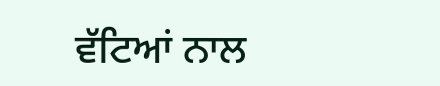ਵੱਟਿਆਂ ਨਾਲ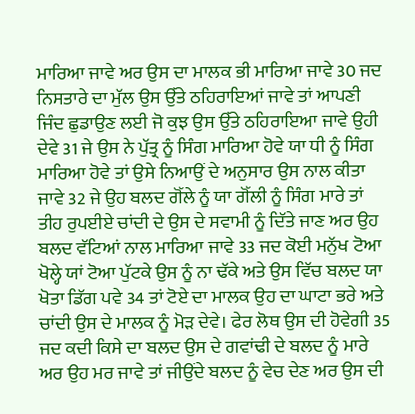ਮਾਰਿਆ ਜਾਵੇ ਅਰ ਉਸ ਦਾ ਮਾਲਕ ਭੀ ਮਾਰਿਆ ਜਾਵੇ 30 ਜਦ ਨਿਸਤਾਰੇ ਦਾ ਮੁੱਲ ਉਸ ਉੱਤੇ ਠਹਿਰਾਇਆਂ ਜਾਵੇ ਤਾਂ ਆਪਣੀ ਜਿੰਦ ਛੁਡਾਉਣ ਲਈ ਜੋ ਕੁਝ ਉਸ ਉੱਤੇ ਠਹਿਰਾਇਆ ਜਾਵੇ ਉਹੀ ਦੇਵੇ 31 ਜੇ ਉਸ ਨੇ ਪੁੱਤ੍ਰ ਨੂੰ ਸਿੰਗ ਮਾਰਿਆ ਹੋਵੇ ਯਾ ਧੀ ਨੂੰ ਸਿੰਗ ਮਾਰਿਆ ਹੋਵੇ ਤਾਂ ਉਸੇ ਨਿਆਉਂ ਦੇ ਅਨੁਸਾਰ ਉਸ ਨਾਲ ਕੀਤਾ ਜਾਵੇ 32 ਜੇ ਉਹ ਬਲਦ ਗੋੱਲੇ ਨੂੰ ਯਾ ਗੋੱਲੀ ਨੂੰ ਸਿੰਗ ਮਾਰੇ ਤਾਂ ਤੀਹ ਰੁਪਈਏ ਚਾਂਦੀ ਦੇ ਉਸ ਦੇ ਸਵਾਮੀ ਨੂੰ ਦਿੱਤੇ ਜਾਣ ਅਰ ਉਹ ਬਲਦ ਵੱਟਿਆਂ ਨਾਲ ਮਾਰਿਆ ਜਾਵੇ 33 ਜਦ ਕੋਈ ਮਨੁੱਖ ਟੋਆ ਖੋਲ੍ਹੇ ਯਾਂ ਟੋਆ ਪੁੱਟਕੇ ਉਸ ਨੂੰ ਨਾ ਢੱਕੇ ਅਤੇ ਉਸ ਵਿੱਚ ਬਲਦ ਯਾ ਖੋਤਾ ਡਿੱਗ ਪਵੇ 34 ਤਾਂ ਟੋਏ ਦਾ ਮਾਲਕ ਉਹ ਦਾ ਘਾਟਾ ਭਰੇ ਅਤੇ ਚਾਂਦੀ ਉਸ ਦੇ ਮਾਲਕ ਨੂੰ ਮੋੜ ਦੇਵੇ। ਫੇਰ ਲੋਥ ਉਸ ਦੀ ਹੋਵੇਗੀ 35 ਜਦ ਕਦੀ ਕਿਸੇ ਦਾ ਬਲਦ ਉਸ ਦੇ ਗਵਾਂਢੀ ਦੇ ਬਲਦ ਨੂੰ ਮਾਰੇ ਅਰ ਉਹ ਮਰ ਜਾਵੇ ਤਾਂ ਜੀਉਂਦੇ ਬਲਦ ਨੂੰ ਵੇਚ ਦੇਣ ਅਰ ਉਸ ਦੀ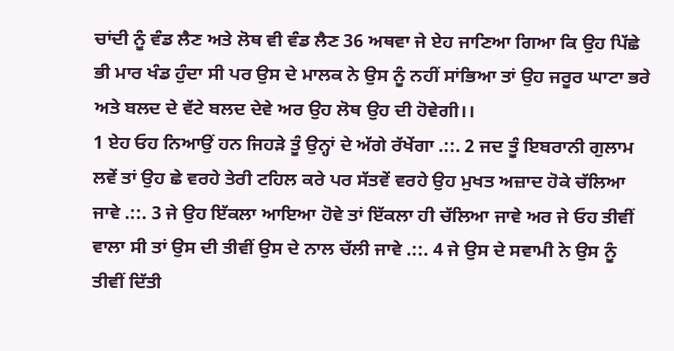ਚਾਂਦੀ ਨੂੰ ਵੰਡ ਲੈਣ ਅਤੇ ਲੋਥ ਵੀ ਵੰਡ ਲੈਣ 36 ਅਥਵਾ ਜੇ ਏਹ ਜਾਣਿਆ ਗਿਆ ਕਿ ਉਹ ਪਿੱਛੇ ਭੀ ਮਾਰ ਖੰਡ ਹੁੰਦਾ ਸੀ ਪਰ ਉਸ ਦੇ ਮਾਲਕ ਨੇ ਉਸ ਨੂੰ ਨਹੀਂ ਸਾਂਭਿਆ ਤਾਂ ਉਹ ਜਰੂਰ ਘਾਟਾ ਭਰੇ ਅਤੇ ਬਲਦ ਦੇ ਵੱਟੇ ਬਲਦ ਦੇਵੇ ਅਰ ਉਹ ਲੋਥ ਉਹ ਦੀ ਹੋਵੇਗੀ।।
1 ਏਹ ਓਹ ਨਿਆਉਂ ਹਨ ਜਿਹੜੇ ਤੂੰ ਉਨ੍ਹਾਂ ਦੇ ਅੱਗੇ ਰੱਖੇਂਗਾ .::. 2 ਜਦ ਤੂੰ ਇਬਰਾਨੀ ਗੁਲਾਮ ਲਵੇਂ ਤਾਂ ਉਹ ਛੇ ਵਰਹੇ ਤੇਰੀ ਟਹਿਲ ਕਰੇ ਪਰ ਸੱਤਵੇਂ ਵਰਹੇ ਉਹ ਮੁਖਤ ਅਜ਼ਾਦ ਹੋਕੇ ਚੱਲਿਆ ਜਾਵੇ .::. 3 ਜੇ ਉਹ ਇੱਕਲਾ ਆਇਆ ਹੋਵੇ ਤਾਂ ਇੱਕਲਾ ਹੀ ਚੱਲਿਆ ਜਾਵੇ ਅਰ ਜੇ ਓਹ ਤੀਵੀਂ ਵਾਲਾ ਸੀ ਤਾਂ ਉਸ ਦੀ ਤੀਵੀਂ ਉਸ ਦੇ ਨਾਲ ਚੱਲੀ ਜਾਵੇ .::. 4 ਜੇ ਉਸ ਦੇ ਸਵਾਮੀ ਨੇ ਉਸ ਨੂੰ ਤੀਵੀਂ ਦਿੱਤੀ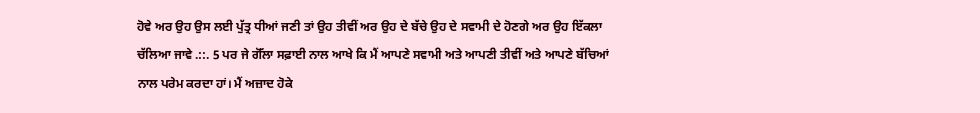ਹੋਵੇ ਅਰ ਉਹ ਉਸ ਲਈ ਪੁੱਤ੍ਰ ਧੀਆਂ ਜਣੀ ਤਾਂ ਉਹ ਤੀਵੀਂ ਅਰ ਉਹ ਦੇ ਬੱਚੇ ਉਹ ਦੇ ਸਵਾਮੀ ਦੇ ਹੋਣਗੇ ਅਰ ਉਹ ਇੱਕਲਾ ਚੱਲਿਆ ਜਾਵੇ .::. 5 ਪਰ ਜੇ ਗੋੱਲਾ ਸਫ਼ਾਈ ਨਾਲ ਆਖੇ ਕਿ ਮੈਂ ਆਪਣੇ ਸਵਾਮੀ ਅਤੇ ਆਪਣੀ ਤੀਵੀਂ ਅਤੇ ਆਪਣੇ ਬੱਚਿਆਂ ਨਾਲ ਪਰੇਮ ਕਰਦਾ ਹਾਂ। ਮੈਂ ਅਜ਼ਾਦ ਹੋਕੇ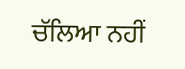ਚੱਲਿਆ ਨਹੀਂ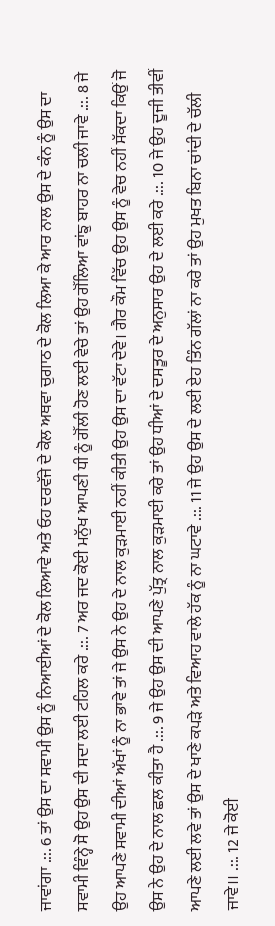ਜਾਵਾਂਗਾ .::. 6 ਤਾਂ ਉਸ ਦਾ ਸਵਾਮੀ ਉਸ ਨੂੰ ਨਿਆਈਆਂ ਦੇ ਕੋਲ ਲਿਆਵੇ ਅਤੇ ਓਹ ਦਰਵੱਜੇ ਦੇ ਕੋਲ ਅਥਵਾ ਚੁਗਾਠ ਦੇ ਕੋਲ ਲਿਆ ਕੇ ਆਰ ਨਾਲ ਉਸ ਦੇ ਕੰਨ ਨੂੰ ਉਸ ਦਾ ਸਵਾਮੀ ਵਿੰਨ੍ਹੇ ਸੋ ਉਹ ਉਸ ਦੀ ਸਦਾ ਲਈ ਟਹਿਲ ਕਰੇ .::. 7 ਅਰ ਜਦ ਕੋਈ ਮਨੁੱਖ ਆਪਣੀ ਧੀ ਨੂੰ ਗੋੱਲੀ ਹੋਣ ਲਈ ਵੇਚੇ ਤਾਂ ਉਹ ਗੋੱਲਿਆ ਵਾਂਙੁ ਬਾਹਰ ਨਾ ਚਲੀ ਜਾਵੇ .::. 8 ਜੇ ਉਹ ਆਪਣੇ ਸਵਾਮੀ ਦੀਆਂ ਅੱਖਾਂ ਨੂੰ ਨਾ ਭਾਵੇ ਤਾਂ ਜੇ ਉਸ ਨੇ ਉਹ ਦੇ ਨਾਲ ਕੁੜਮਾਈ ਨਹੀਂ ਕੀਤੀ ਉਹ ਉਸ ਦਾ ਵੱਟਾ ਦੇਵੇ। ਗੈਰ ਕੌਮ ਵਿੱਚ ਉਹ ਉਸ ਨੂੰ ਵੇਚ ਨਹੀਂ ਸੱਕਦਾ ਕਿਉਂ ਜੋ ਉਸ ਨੇ ਉਹ ਦੇ ਨਾਲ ਛਲ ਕੀਤਾ ਹੈ .::. 9 ਜੇ ਉਹ ਉਸ ਦੀ ਆਪਣੇ ਪੁੱਤ੍ਰ ਨਾਲ ਕੁੜਮਾਈ ਕਰੇ ਤਾਂ ਉਹ ਧੀਆਂ ਦੇ ਦਸਤੂਰ ਦੇ ਅਨੁਸਾਰ ਉਹ ਦੇ ਲਈ ਕਰੇ .::. 10 ਜੇ ਉਹ ਦੂਜੀ ਤੀਵੀਂ ਆਪਣੇ ਲਈ ਲਵੇ ਤਾਂ ਉਸ ਦੇ ਖਾਣੇ ਕਪੜੇ ਅਤੇ ਵਿਆਹ ਵਾਲੇ ਹੱਕ ਨੂੰ ਨਾ ਘਟਾਵੇ .::. 11 ਜੇ ਉਹ ਉਸ ਦੇ ਲਈ ਏਹ ਤਿੰਨ ਗੱਲਾਂ ਨਾ ਕਰੇ ਤਾਂ ਉਹ ਮੁਖਤ ਬਿਨਾ ਚਾਂਦੀ ਦੇ ਚੱਲੀ ਜਾਵੇ।। .::. 12 ਜੇ ਕੋਈ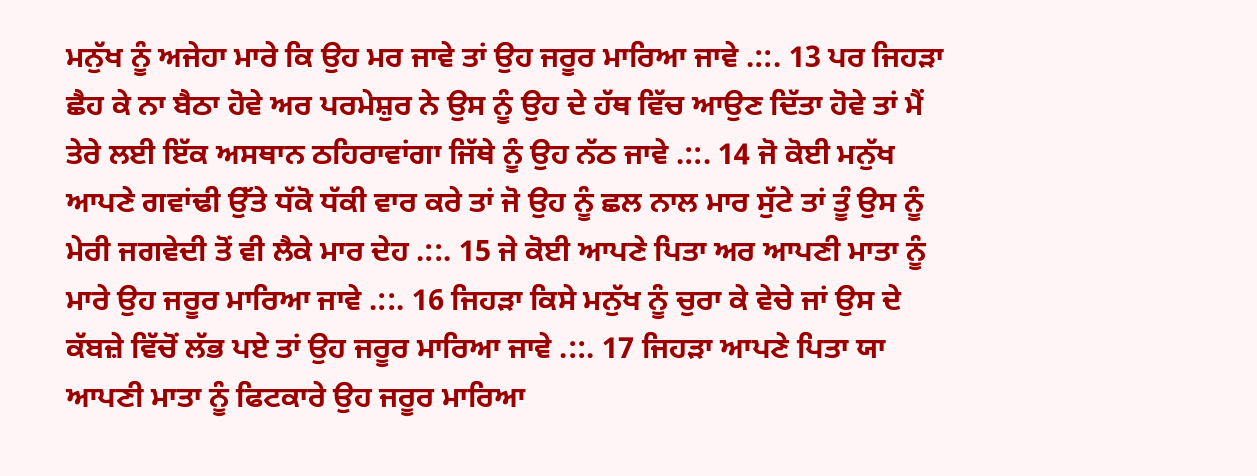ਮਨੁੱਖ ਨੂੰ ਅਜੇਹਾ ਮਾਰੇ ਕਿ ਉਹ ਮਰ ਜਾਵੇ ਤਾਂ ਉਹ ਜਰੂਰ ਮਾਰਿਆ ਜਾਵੇ .::. 13 ਪਰ ਜਿਹੜਾ ਛੈਹ ਕੇ ਨਾ ਬੈਠਾ ਹੋਵੇ ਅਰ ਪਰਮੇਸ਼ੁਰ ਨੇ ਉਸ ਨੂੰ ਉਹ ਦੇ ਹੱਥ ਵਿੱਚ ਆਉਣ ਦਿੱਤਾ ਹੋਵੇ ਤਾਂ ਮੈਂ ਤੇਰੇ ਲਈ ਇੱਕ ਅਸਥਾਨ ਠਹਿਰਾਵਾਂਗਾ ਜਿੱਥੇ ਨੂੰ ਉਹ ਨੱਠ ਜਾਵੇ .::. 14 ਜੋ ਕੋਈ ਮਨੁੱਖ ਆਪਣੇ ਗਵਾਂਢੀ ਉੱਤੇ ਧੱਕੋ ਧੱਕੀ ਵਾਰ ਕਰੇ ਤਾਂ ਜੋ ਉਹ ਨੂੰ ਛਲ ਨਾਲ ਮਾਰ ਸੁੱਟੇ ਤਾਂ ਤੂੰ ਉਸ ਨੂੰ ਮੇਰੀ ਜਗਵੇਦੀ ਤੋਂ ਵੀ ਲੈਕੇ ਮਾਰ ਦੇਹ .::. 15 ਜੇ ਕੋਈ ਆਪਣੇ ਪਿਤਾ ਅਰ ਆਪਣੀ ਮਾਤਾ ਨੂੰ ਮਾਰੇ ਉਹ ਜਰੂਰ ਮਾਰਿਆ ਜਾਵੇ .::. 16 ਜਿਹੜਾ ਕਿਸੇ ਮਨੁੱਖ ਨੂੰ ਚੁਰਾ ਕੇ ਵੇਚੇ ਜਾਂ ਉਸ ਦੇ ਕੱਬਜ਼ੇ ਵਿੱਚੋਂ ਲੱਭ ਪਏ ਤਾਂ ਉਹ ਜਰੂਰ ਮਾਰਿਆ ਜਾਵੇ .::. 17 ਜਿਹੜਾ ਆਪਣੇ ਪਿਤਾ ਯਾ ਆਪਣੀ ਮਾਤਾ ਨੂੰ ਫਿਟਕਾਰੇ ਉਹ ਜਰੂਰ ਮਾਰਿਆ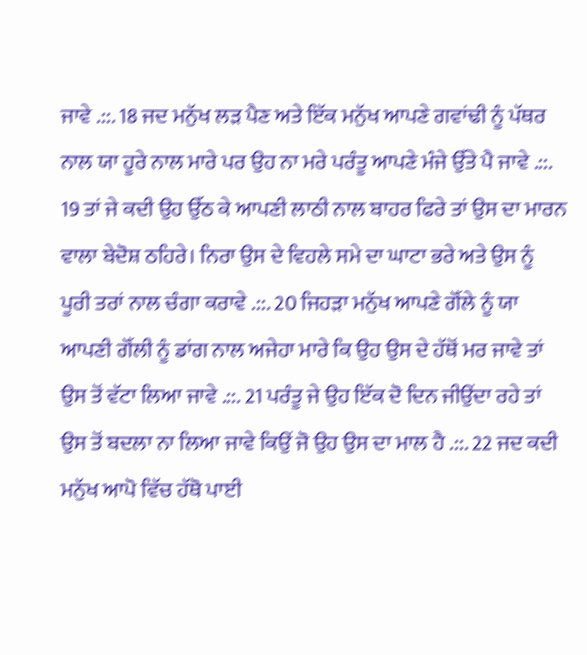ਜਾਵੇ .::. 18 ਜਦ ਮਨੁੱਖ ਲੜ ਪੈਣ ਅਤੇ ਇੱਕ ਮਨੁੱਖ ਆਪਣੇ ਗਵਾਂਢੀ ਨੂੰ ਪੱਥਰ ਨਾਲ ਯਾ ਹੂਰੇ ਨਾਲ ਮਾਰੇ ਪਰ ਉਹ ਨਾ ਮਰੇ ਪਰੰਤੂ ਆਪਣੇ ਮੰਜੇ ਉੱਤੇ ਪੈ ਜਾਵੇ .::. 19 ਤਾਂ ਜੇ ਕਦੀ ਉਹ ਉੱਠ ਕੇ ਆਪਣੀ ਲਾਠੀ ਨਾਲ ਬਾਹਰ ਫਿਰੇ ਤਾਂ ਉਸ ਦਾ ਮਾਰਨ ਵਾਲਾ ਬੇਦੋਸ਼ ਠਹਿਰੇ। ਨਿਰਾ ਉਸ ਦੇ ਵਿਹਲੇ ਸਮੇ ਦਾ ਘਾਟਾ ਭਰੇ ਅਤੇ ਉਸ ਨੂੰ ਪੂਰੀ ਤਰਾਂ ਨਾਲ ਚੰਗਾ ਕਰਾਵੇ .::. 20 ਜਿਹੜਾ ਮਨੁੱਖ ਆਪਣੇ ਗੋੱਲੇ ਨੂੰ ਯਾ ਆਪਣੀ ਗੋੱਲੀ ਨੂੰ ਡਾਂਗ ਨਾਲ ਅਜੇਹਾ ਮਾਰੇ ਕਿ ਉਹ ਉਸ ਦੇ ਹੱਥੋਂ ਮਰ ਜਾਵੇ ਤਾਂ ਉਸ ਤੋਂ ਵੱਟਾ ਲਿਆ ਜਾਵੇ .::. 21 ਪਰੰਤੂ ਜੇ ਉਹ ਇੱਕ ਦੋ ਦਿਨ ਜੀਉਂਦਾ ਰਹੇ ਤਾਂ ਉਸ ਤੋਂ ਬਦਲਾ ਨਾ ਲਿਆ ਜਾਵੇ ਕਿਉਂ ਜੋ ਉਹ ਉਸ ਦਾ ਮਾਲ ਹੈ .::. 22 ਜਦ ਕਦੀ ਮਨੁੱਖ ਆਪੋ ਵਿੱਚ ਹੱਥੋ ਪਾਈ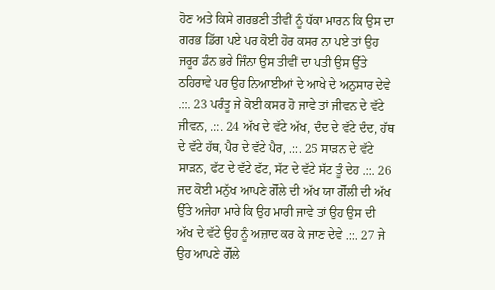ਹੋਣ ਅਤੇ ਕਿਸੇ ਗਰਭਣੀ ਤੀਵੀਂ ਨੂੰ ਧੱਕਾ ਮਾਰਨ ਕਿ ਉਸ ਦਾ ਗਰਭ ਡਿੱਗ ਪਏ ਪਰ ਕੋਈ ਹੋਰ ਕਸਰ ਨਾ ਪਏ ਤਾਂ ਉਹ ਜਰੂਰ ਡੰਨ ਭਰੇ ਜਿੰਨਾ ਉਸ ਤੀਵੀਂ ਦਾ ਪਤੀ ਉਸ ਉੱਤੇ ਠਹਿਰਾਵੇ ਪਰ ਉਹ ਨਿਆਈਆਂ ਦੇ ਆਖੇ ਦੇ ਅਨੁਸਾਰ ਦੇਵੇ .::. 23 ਪਰੰਤੂ ਜੇ ਕੋਈ ਕਸਰ ਹੋ ਜਾਵੇ ਤਾਂ ਜੀਵਨ ਦੇ ਵੱਟੇ ਜੀਵਨ, .::. 24 ਅੱਖ ਦੇ ਵੱਟੇ ਅੱਖ, ਦੰਦ ਦੇ ਵੱਟੇ ਦੰਦ, ਹੱਥ ਦੇ ਵੱਟੇ ਹੱਥ, ਪੈਰ ਦੇ ਵੱਟੇ ਪੈਰ, .::. 25 ਸਾੜਨ ਦੇ ਵੱਟੇ ਸਾੜਨ, ਫੱਟ ਦੇ ਵੱਟੇ ਫੱਟ, ਸੱਟ ਦੇ ਵੱਟੇ ਸੱਟ ਤੂੰ ਦੇਹ .::. 26 ਜਦ ਕੋਈ ਮਨੁੱਖ ਆਪਣੇ ਗੋੱਲੇ ਦੀ ਅੱਖ ਯਾ ਗੋੱਲੀ ਦੀ ਅੱਖ ਉੱਤੇ ਅਜੇਹਾ ਮਾਰੇ ਕਿ ਉਹ ਮਾਰੀ ਜਾਵੇ ਤਾਂ ਉਹ ਉਸ ਦੀ ਅੱਖ ਦੇ ਵੱਟੇ ਉਹ ਨੂੰ ਅਜ਼ਾਦ ਕਰ ਕੇ ਜਾਣ ਦੇਵੇ .::. 27 ਜੇ ਉਹ ਆਪਣੇ ਗੋੱਲੇ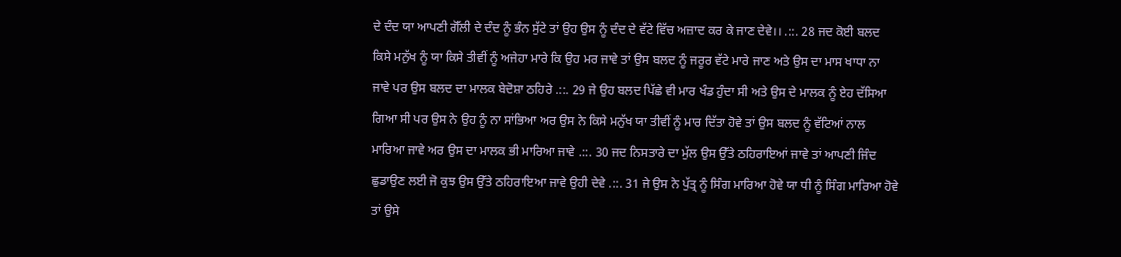ਦੇ ਦੰਦ ਯਾ ਆਪਣੀ ਗੋੱਲੀ ਦੇ ਦੰਦ ਨੂੰ ਭੰਨ ਸੁੱਟੇ ਤਾਂ ਉਹ ਉਸ ਨੂੰ ਦੰਦ ਦੇ ਵੱਟੇ ਵਿੱਚ ਅਜ਼ਾਦ ਕਰ ਕੇ ਜਾਣ ਦੇਵੇ।। .::. 28 ਜਦ ਕੋਈ ਬਲਦ ਕਿਸੇ ਮਨੁੱਖ ਨੂੰ ਯਾ ਕਿਸੇ ਤੀਵੀਂ ਨੂੰ ਅਜੇਹਾ ਮਾਰੇ ਕਿ ਉਹ ਮਰ ਜਾਵੇ ਤਾਂ ਉਸ ਬਲਦ ਨੂੰ ਜਰੂਰ ਵੱਟੇ ਮਾਰੇ ਜਾਣ ਅਤੇ ਉਸ ਦਾ ਮਾਸ ਖਾਧਾ ਨਾ ਜਾਵੇ ਪਰ ਉਸ ਬਲਦ ਦਾ ਮਾਲਕ ਬੇਦੋਸ਼ਾ ਠਹਿਰੇ .::. 29 ਜੇ ਉਹ ਬਲਦ ਪਿੱਛੇ ਵੀ ਮਾਰ ਖੰਡ ਹੁੰਦਾ ਸੀ ਅਤੇ ਉਸ ਦੇ ਮਾਲਕ ਨੂੰ ਏਹ ਦੱਸਿਆ ਗਿਆ ਸੀ ਪਰ ਉਸ ਨੇ ਉਹ ਨੂੰ ਨਾ ਸਾਂਭਿਆ ਅਰ ਉਸ ਨੇ ਕਿਸੇ ਮਨੁੱਖ ਯਾ ਤੀਵੀਂ ਨੂੰ ਮਾਰ ਦਿੱਤਾ ਹੋਵੇ ਤਾਂ ਉਸ ਬਲਦ ਨੂੰ ਵੱਟਿਆਂ ਨਾਲ ਮਾਰਿਆ ਜਾਵੇ ਅਰ ਉਸ ਦਾ ਮਾਲਕ ਭੀ ਮਾਰਿਆ ਜਾਵੇ .::. 30 ਜਦ ਨਿਸਤਾਰੇ ਦਾ ਮੁੱਲ ਉਸ ਉੱਤੇ ਠਹਿਰਾਇਆਂ ਜਾਵੇ ਤਾਂ ਆਪਣੀ ਜਿੰਦ ਛੁਡਾਉਣ ਲਈ ਜੋ ਕੁਝ ਉਸ ਉੱਤੇ ਠਹਿਰਾਇਆ ਜਾਵੇ ਉਹੀ ਦੇਵੇ .::. 31 ਜੇ ਉਸ ਨੇ ਪੁੱਤ੍ਰ ਨੂੰ ਸਿੰਗ ਮਾਰਿਆ ਹੋਵੇ ਯਾ ਧੀ ਨੂੰ ਸਿੰਗ ਮਾਰਿਆ ਹੋਵੇ ਤਾਂ ਉਸੇ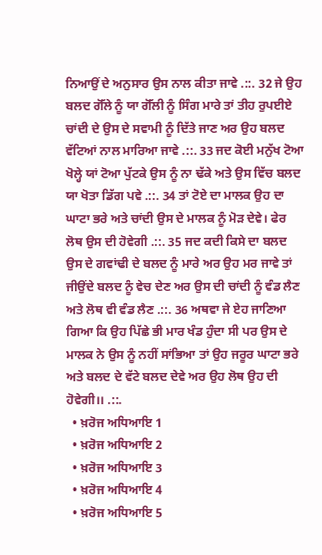ਨਿਆਉਂ ਦੇ ਅਨੁਸਾਰ ਉਸ ਨਾਲ ਕੀਤਾ ਜਾਵੇ .::. 32 ਜੇ ਉਹ ਬਲਦ ਗੋੱਲੇ ਨੂੰ ਯਾ ਗੋੱਲੀ ਨੂੰ ਸਿੰਗ ਮਾਰੇ ਤਾਂ ਤੀਹ ਰੁਪਈਏ ਚਾਂਦੀ ਦੇ ਉਸ ਦੇ ਸਵਾਮੀ ਨੂੰ ਦਿੱਤੇ ਜਾਣ ਅਰ ਉਹ ਬਲਦ ਵੱਟਿਆਂ ਨਾਲ ਮਾਰਿਆ ਜਾਵੇ .::. 33 ਜਦ ਕੋਈ ਮਨੁੱਖ ਟੋਆ ਖੋਲ੍ਹੇ ਯਾਂ ਟੋਆ ਪੁੱਟਕੇ ਉਸ ਨੂੰ ਨਾ ਢੱਕੇ ਅਤੇ ਉਸ ਵਿੱਚ ਬਲਦ ਯਾ ਖੋਤਾ ਡਿੱਗ ਪਵੇ .::. 34 ਤਾਂ ਟੋਏ ਦਾ ਮਾਲਕ ਉਹ ਦਾ ਘਾਟਾ ਭਰੇ ਅਤੇ ਚਾਂਦੀ ਉਸ ਦੇ ਮਾਲਕ ਨੂੰ ਮੋੜ ਦੇਵੇ। ਫੇਰ ਲੋਥ ਉਸ ਦੀ ਹੋਵੇਗੀ .::. 35 ਜਦ ਕਦੀ ਕਿਸੇ ਦਾ ਬਲਦ ਉਸ ਦੇ ਗਵਾਂਢੀ ਦੇ ਬਲਦ ਨੂੰ ਮਾਰੇ ਅਰ ਉਹ ਮਰ ਜਾਵੇ ਤਾਂ ਜੀਉਂਦੇ ਬਲਦ ਨੂੰ ਵੇਚ ਦੇਣ ਅਰ ਉਸ ਦੀ ਚਾਂਦੀ ਨੂੰ ਵੰਡ ਲੈਣ ਅਤੇ ਲੋਥ ਵੀ ਵੰਡ ਲੈਣ .::. 36 ਅਥਵਾ ਜੇ ਏਹ ਜਾਣਿਆ ਗਿਆ ਕਿ ਉਹ ਪਿੱਛੇ ਭੀ ਮਾਰ ਖੰਡ ਹੁੰਦਾ ਸੀ ਪਰ ਉਸ ਦੇ ਮਾਲਕ ਨੇ ਉਸ ਨੂੰ ਨਹੀਂ ਸਾਂਭਿਆ ਤਾਂ ਉਹ ਜਰੂਰ ਘਾਟਾ ਭਰੇ ਅਤੇ ਬਲਦ ਦੇ ਵੱਟੇ ਬਲਦ ਦੇਵੇ ਅਰ ਉਹ ਲੋਥ ਉਹ ਦੀ ਹੋਵੇਗੀ।। .::.
  • ਖ਼ਰੋਜ ਅਧਿਆਇ 1
  • ਖ਼ਰੋਜ ਅਧਿਆਇ 2
  • ਖ਼ਰੋਜ ਅਧਿਆਇ 3
  • ਖ਼ਰੋਜ ਅਧਿਆਇ 4
  • ਖ਼ਰੋਜ ਅਧਿਆਇ 5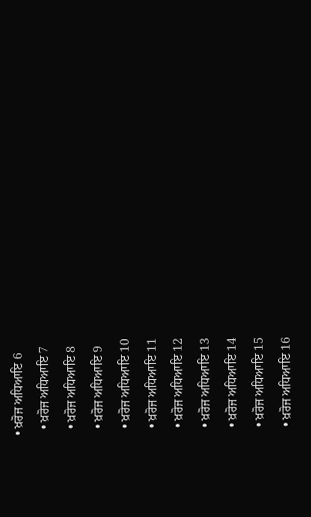• ਖ਼ਰੋਜ ਅਧਿਆਇ 6
  • ਖ਼ਰੋਜ ਅਧਿਆਇ 7
  • ਖ਼ਰੋਜ ਅਧਿਆਇ 8
  • ਖ਼ਰੋਜ ਅਧਿਆਇ 9
  • ਖ਼ਰੋਜ ਅਧਿਆਇ 10
  • ਖ਼ਰੋਜ ਅਧਿਆਇ 11
  • ਖ਼ਰੋਜ ਅਧਿਆਇ 12
  • ਖ਼ਰੋਜ ਅਧਿਆਇ 13
  • ਖ਼ਰੋਜ ਅਧਿਆਇ 14
  • ਖ਼ਰੋਜ ਅਧਿਆਇ 15
  • ਖ਼ਰੋਜ ਅਧਿਆਇ 16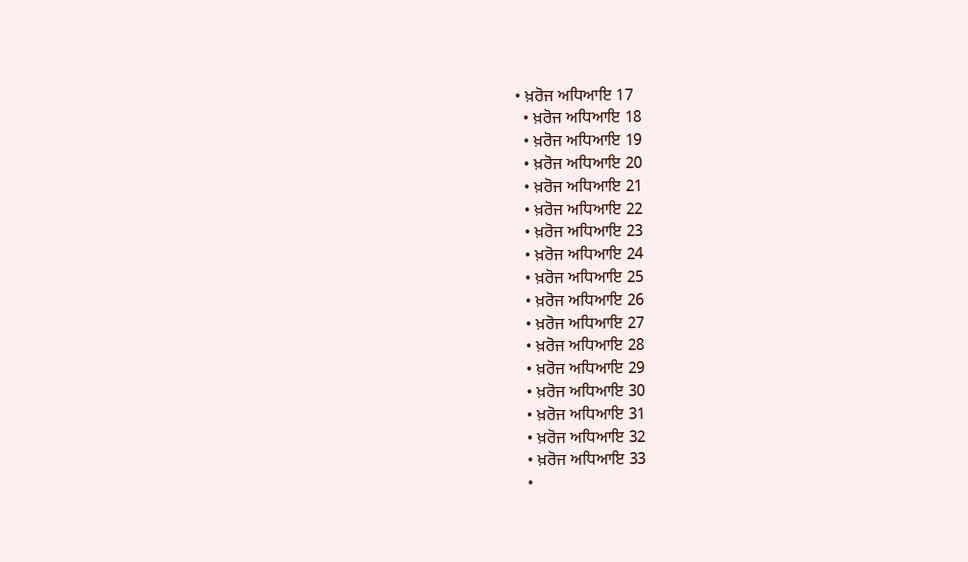• ਖ਼ਰੋਜ ਅਧਿਆਇ 17
  • ਖ਼ਰੋਜ ਅਧਿਆਇ 18
  • ਖ਼ਰੋਜ ਅਧਿਆਇ 19
  • ਖ਼ਰੋਜ ਅਧਿਆਇ 20
  • ਖ਼ਰੋਜ ਅਧਿਆਇ 21
  • ਖ਼ਰੋਜ ਅਧਿਆਇ 22
  • ਖ਼ਰੋਜ ਅਧਿਆਇ 23
  • ਖ਼ਰੋਜ ਅਧਿਆਇ 24
  • ਖ਼ਰੋਜ ਅਧਿਆਇ 25
  • ਖ਼ਰੋਜ ਅਧਿਆਇ 26
  • ਖ਼ਰੋਜ ਅਧਿਆਇ 27
  • ਖ਼ਰੋਜ ਅਧਿਆਇ 28
  • ਖ਼ਰੋਜ ਅਧਿਆਇ 29
  • ਖ਼ਰੋਜ ਅਧਿਆਇ 30
  • ਖ਼ਰੋਜ ਅਧਿਆਇ 31
  • ਖ਼ਰੋਜ ਅਧਿਆਇ 32
  • ਖ਼ਰੋਜ ਅਧਿਆਇ 33
  •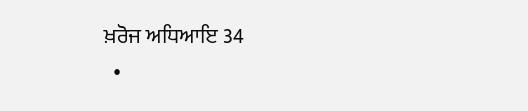ਖ਼ਰੋਜ ਅਧਿਆਇ 34
  •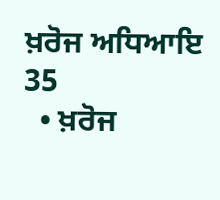ਖ਼ਰੋਜ ਅਧਿਆਇ 35
  • ਖ਼ਰੋਜ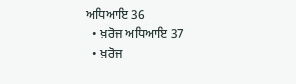ਅਧਿਆਇ 36
  • ਖ਼ਰੋਜ ਅਧਿਆਇ 37
  • ਖ਼ਰੋਜ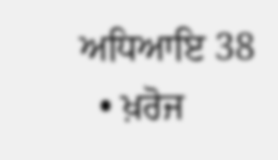ਅਧਿਆਇ 38
  • ਖ਼ਰੋਜ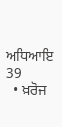ਅਧਿਆਇ 39
  • ਖ਼ਰੋਜ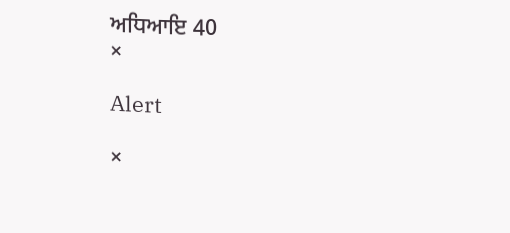ਅਧਿਆਇ 40
×

Alert

×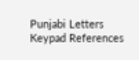Punjabi Letters Keypad References